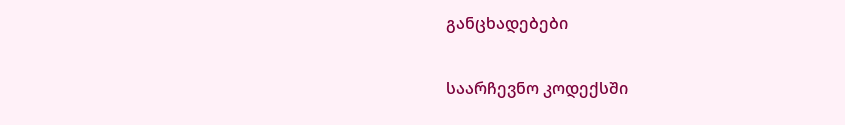განცხადებები

საარჩევნო კოდექსში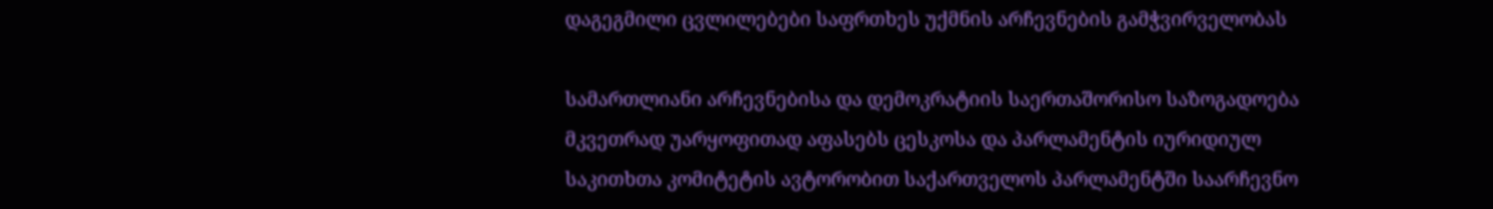დაგეგმილი ცვლილებები საფრთხეს უქმნის არჩევნების გამჭვირველობას

სამართლიანი არჩევნებისა და დემოკრატიის საერთაშორისო საზოგადოება მკვეთრად უარყოფითად აფასებს ცესკოსა და პარლამენტის იურიდიულ საკითხთა კომიტეტის ავტორობით საქართველოს პარლამენტში საარჩევნო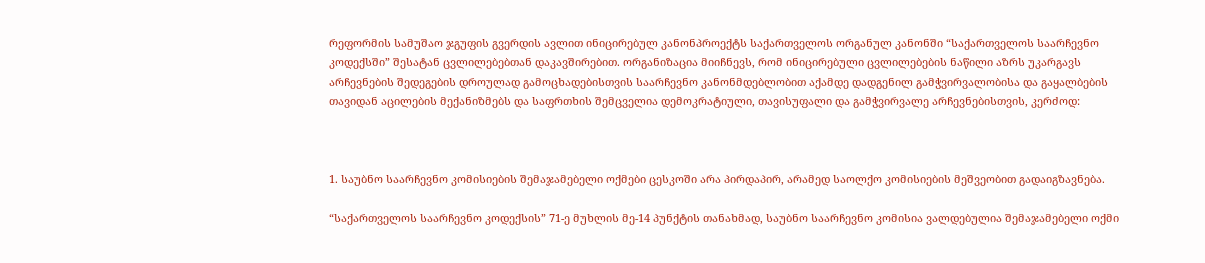რეფორმის სამუშაო ჯგუფის გვერდის ავლით ინიცირებულ კანონპროექტს საქართველოს ორგანულ კანონში “საქართველოს საარჩევნო კოდექსში” შესატან ცვლილებებთან დაკავშირებით. ორგანიზაცია მიიჩნევს, რომ ინიცირებული ცვლილებების ნაწილი აზრს უკარგავს არჩევნების შედეგების დროულად გამოცხადებისთვის საარჩევნო კანონმდებლობით აქამდე დადგენილ გამჭვირვალობისა და გაყალბების თავიდან აცილების მექანიზმებს და საფრთხის შემცველია დემოკრატიული, თავისუფალი და გამჭვირვალე არჩევნებისთვის, კერძოდ:



1. საუბნო საარჩევნო კომისიების შემაჯამებელი ოქმები ცესკოში არა პირდაპირ, არამედ საოლქო კომისიების მეშვეობით გადაიგზავნება.

“საქართველოს საარჩევნო კოდექსის” 71-ე მუხლის მე-14 პუნქტის თანახმად, საუბნო საარჩევნო კომისია ვალდებულია შემაჯამებელი ოქმი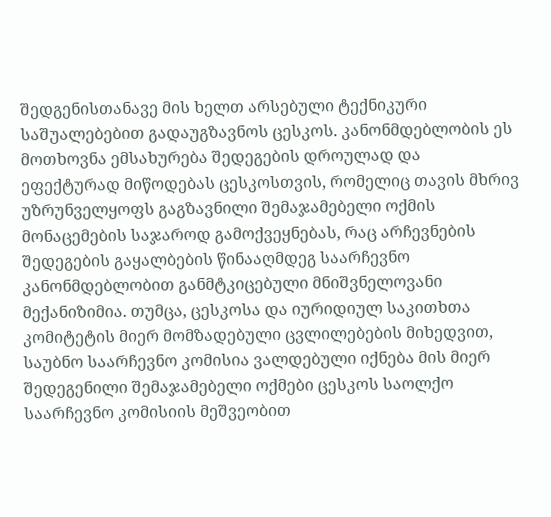შედგენისთანავე მის ხელთ არსებული ტექნიკური საშუალებებით გადაუგზავნოს ცესკოს. კანონმდებლობის ეს მოთხოვნა ემსახურება შედეგების დროულად და ეფექტურად მიწოდებას ცესკოსთვის, რომელიც თავის მხრივ უზრუნველყოფს გაგზავნილი შემაჯამებელი ოქმის მონაცემების საჯაროდ გამოქვეყნებას, რაც არჩევნების შედეგების გაყალბების წინააღმდეგ საარჩევნო კანონმდებლობით განმტკიცებული მნიშვნელოვანი მექანიზიმია. თუმცა, ცესკოსა და იურიდიულ საკითხთა კომიტეტის მიერ მომზადებული ცვლილებების მიხედვით, საუბნო საარჩევნო კომისია ვალდებული იქნება მის მიერ შედეგენილი შემაჯამებელი ოქმები ცესკოს საოლქო საარჩევნო კომისიის მეშვეობით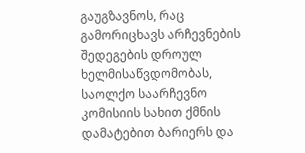გაუგზავნოს, რაც გამორიცხავს არჩევნების შედეგების დროულ ხელმისაწვდომობას, საოლქო საარჩევნო კომისიის სახით ქმნის დამატებით ბარიერს და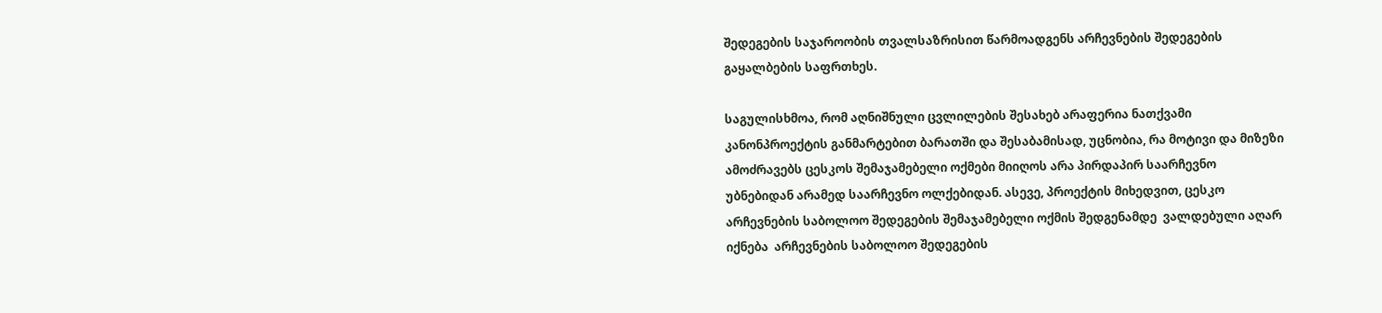შედეგების საჯაროობის თვალსაზრისით წარმოადგენს არჩევნების შედეგების გაყალბების საფრთხეს.

საგულისხმოა, რომ აღნიშნული ცვლილების შესახებ არაფერია ნათქვამი კანონპროექტის განმარტებით ბარათში და შესაბამისად, უცნობია, რა მოტივი და მიზეზი ამოძრავებს ცესკოს შემაჯამებელი ოქმები მიიღოს არა პირდაპირ საარჩევნო უბნებიდან არამედ საარჩევნო ოლქებიდან. ასევე, პროექტის მიხედვით, ცესკო არჩევნების საბოლოო შედეგების შემაჯამებელი ოქმის შედგენამდე  ვალდებული აღარ იქნება  არჩევნების საბოლოო შედეგების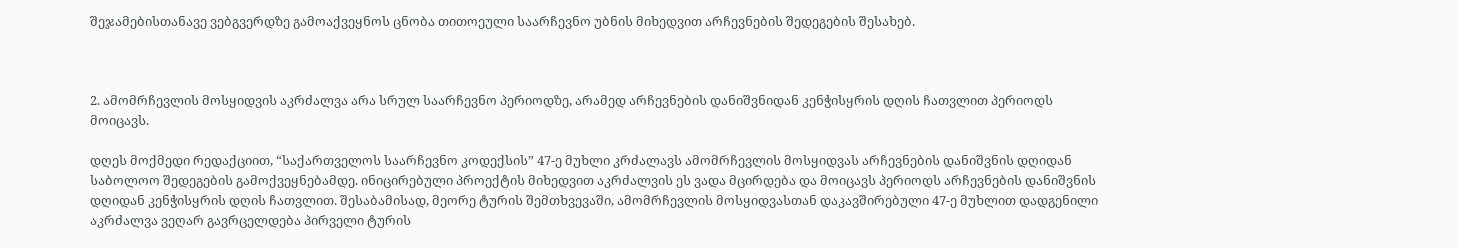შეჯამებისთანავე ვებგვერდზე გამოაქვეყნოს ცნობა თითოეული საარჩევნო უბნის მიხედვით არჩევნების შედეგების შესახებ.



2. ამომრჩევლის მოსყიდვის აკრძალვა არა სრულ საარჩევნო პერიოდზე, არამედ არჩევნების დანიშვნიდან კენჭისყრის დღის ჩათვლით პერიოდს მოიცავს.

დღეს მოქმედი რედაქციით, “საქართველოს საარჩევნო კოდექსის” 47-ე მუხლი კრძალავს ამომრჩევლის მოსყიდვას არჩევნების დანიშვნის დღიდან საბოლოო შედეგების გამოქვეყნებამდე. ინიცირებული პროექტის მიხედვით აკრძალვის ეს ვადა მცირდება და მოიცავს პერიოდს არჩევნების დანიშვნის დღიდან კენჭისყრის დღის ჩათვლით. შესაბამისად, მეორე ტურის შემთხვევაში, ამომრჩევლის მოსყიდვასთან დაკავშირებული 47-ე მუხლით დადგენილი აკრძალვა ვეღარ გავრცელდება პირველი ტურის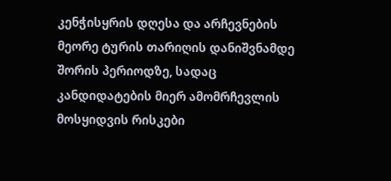კენჭისყრის დღესა და არჩევნების მეორე ტურის თარიღის დანიშვნამდე შორის პერიოდზე, სადაც კანდიდატების მიერ ამომრჩევლის მოსყიდვის რისკები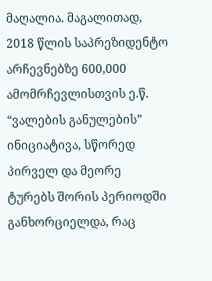მაღალია. მაგალითად, 2018 წლის საპრეზიდენტო არჩევნებზე 600,000 ამომრჩევლისთვის ე.წ. “ვალების განულების” ინიციატივა, სწორედ პირველ და მეორე ტურებს შორის პერიოდში განხორციელდა, რაც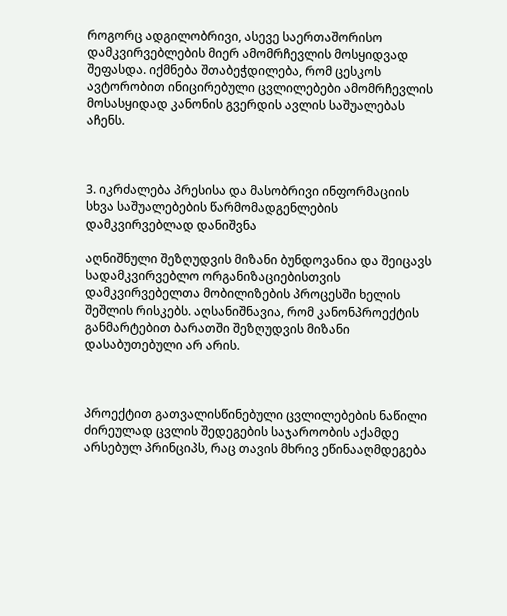როგორც ადგილობრივი, ასევე საერთაშორისო დამკვირვებლების მიერ ამომრჩევლის მოსყიდვად შეფასდა. იქმნება შთაბეჭდილება, რომ ცესკოს ავტორობით ინიცირებული ცვლილებები ამომრჩევლის მოსასყიდად კანონის გვერდის ავლის საშუალებას აჩენს.



3. იკრძალება პრესისა და მასობრივი ინფორმაციის სხვა საშუალებების წარმომადგენლების დამკვირვებლად დანიშვნა

აღნიშნული შეზღუდვის მიზანი ბუნდოვანია და შეიცავს სადამკვირვებლო ორგანიზაციებისთვის დამკვირვებელთა მობილიზების პროცესში ხელის შეშლის რისკებს. აღსანიშნავია, რომ კანონპროექტის განმარტებით ბარათში შეზღუდვის მიზანი დასაბუთებული არ არის.



პროექტით გათვალისწინებული ცვლილებების ნაწილი ძირეულად ცვლის შედეგების საჯაროობის აქამდე არსებულ პრინციპს, რაც თავის მხრივ ეწინააღმდეგება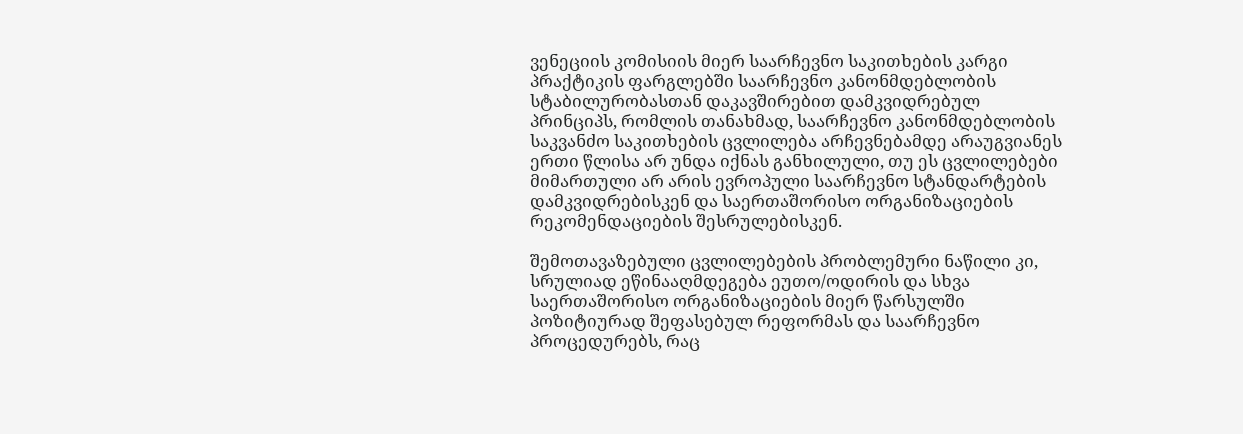ვენეციის კომისიის მიერ საარჩევნო საკითხების კარგი პრაქტიკის ფარგლებში საარჩევნო კანონმდებლობის სტაბილურობასთან დაკავშირებით დამკვიდრებულ პრინციპს, რომლის თანახმად, საარჩევნო კანონმდებლობის საკვანძო საკითხების ცვლილება არჩევნებამდე არაუგვიანეს ერთი წლისა არ უნდა იქნას განხილული, თუ ეს ცვლილებები მიმართული არ არის ევროპული საარჩევნო სტანდარტების დამკვიდრებისკენ და საერთაშორისო ორგანიზაციების რეკომენდაციების შესრულებისკენ.

შემოთავაზებული ცვლილებების პრობლემური ნაწილი კი, სრულიად ეწინააღმდეგება ეუთო/ოდირის და სხვა საერთაშორისო ორგანიზაციების მიერ წარსულში პოზიტიურად შეფასებულ რეფორმას და საარჩევნო პროცედურებს, რაც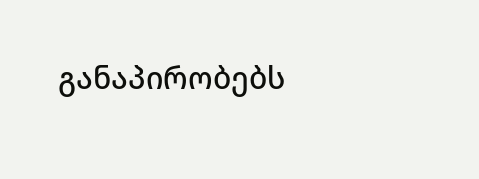განაპირობებს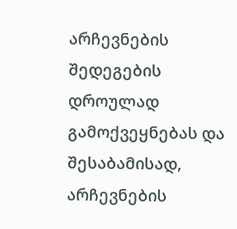არჩევნების შედეგების დროულად გამოქვეყნებას და შესაბამისად, არჩევნების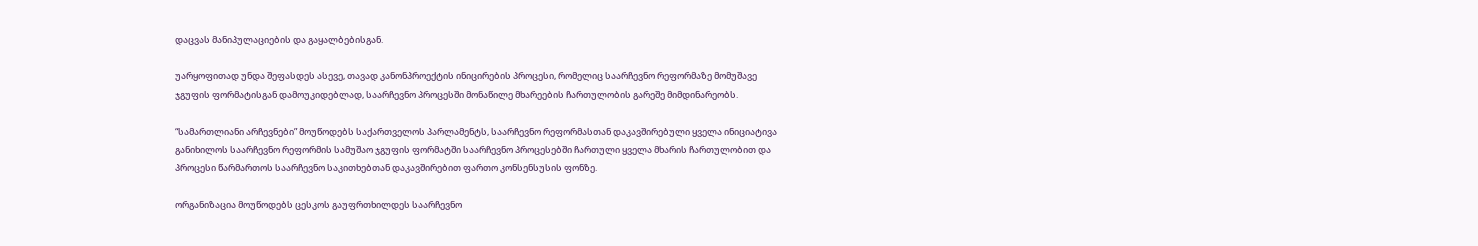დაცვას მანიპულაციების და გაყალბებისგან.

უარყოფითად უნდა შეფასდეს ასევე, თავად კანონპროექტის ინიცირების პროცესი, რომელიც საარჩევნო რეფორმაზე მომუშავე ჯგუფის ფორმატისგან დამოუკიდებლად, საარჩევნო პროცესში მონაწილე მხარეების ჩართულობის გარეშე მიმდინარეობს.

“სამართლიანი არჩევნები” მოუწოდებს საქართველოს პარლამენტს, საარჩევნო რეფორმასთან დაკავშირებული ყველა ინიციატივა განიხილოს საარჩევნო რეფორმის სამუშაო ჯგუფის ფორმატში საარჩევნო პროცესებში ჩართული ყველა მხარის ჩართულობით და პროცესი წარმართოს საარჩევნო საკითხებთან დაკავშირებით ფართო კონსენსუსის ფონზე.

ორგანიზაცია მოუწოდებს ცესკოს გაუფრთხილდეს საარჩევნო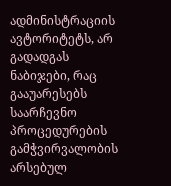ადმინისტრაციის ავტორიტეტს, არ გადადგას ნაბიჯები, რაც გააუარესებს საარჩევნო პროცედურების გამჭვირვალობის არსებულ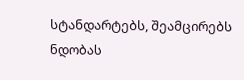სტანდარტებს, შეამცირებს ნდობას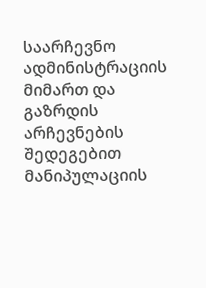საარჩევნო ადმინისტრაციის მიმართ და გაზრდის არჩევნების შედეგებით მანიპულაციის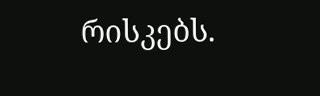რისკებს.